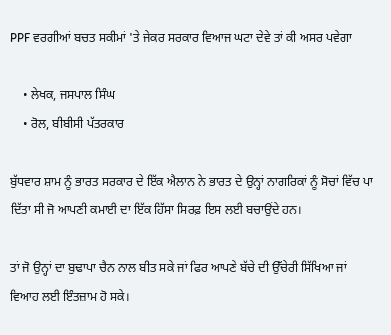PPF ਵਰਗੀਆਂ ਬਚਤ ਸਕੀਮਾਂ 'ਤੇ ਜੇਕਰ ਸਰਕਾਰ ਵਿਆਜ ਘਟਾ ਦੇਵੇ ਤਾਂ ਕੀ ਅਸਰ ਪਵੇਗਾ

    • ਲੇਖਕ, ਜਸਪਾਲ ਸਿੰਘ
    • ਰੋਲ, ਬੀਬੀਸੀ ਪੱਤਰਕਾਰ

ਬੁੱਧਵਾਰ ਸ਼ਾਮ ਨੂੰ ਭਾਰਤ ਸਰਕਾਰ ਦੇ ਇੱਕ ਐਲਾਨ ਨੇ ਭਾਰਤ ਦੇ ਉਨ੍ਹਾਂ ਨਾਗਰਿਕਾਂ ਨੂੰ ਸੋਚਾਂ ਵਿੱਚ ਪਾ ਦਿੱਤਾ ਸੀ ਜੋ ਆਪਣੀ ਕਮਾਈ ਦਾ ਇੱਕ ਹਿੱਸਾ ਸਿਰਫ਼ ਇਸ ਲਈ ਬਚਾਉਂਦੇ ਹਨ।

ਤਾਂ ਜੋ ਉਨ੍ਹਾਂ ਦਾ ਬੁਢਾਪਾ ਚੈਨ ਨਾਲ ਬੀਤ ਸਕੇ ਜਾਂ ਫਿਰ ਆਪਣੇ ਬੱਚੇ ਦੀ ਉੱਚੇਰੀ ਸਿੱਖਿਆ ਜਾਂ ਵਿਆਹ ਲਈ ਇੰਤਜ਼ਾਮ ਹੋ ਸਕੇ।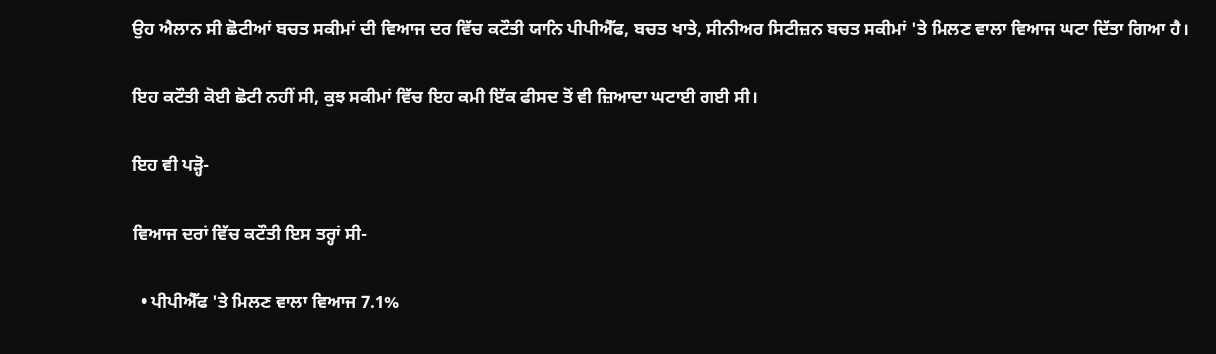ਉਹ ਐਲਾਨ ਸੀ ਛੋਟੀਆਂ ਬਚਤ ਸਕੀਮਾਂ ਦੀ ਵਿਆਜ ਦਰ ਵਿੱਚ ਕਟੌਤੀ ਯਾਨਿ ਪੀਪੀਐੱਫ, ਬਚਤ ਖਾਤੇ, ਸੀਨੀਅਰ ਸਿਟੀਜ਼ਨ ਬਚਤ ਸਕੀਮਾਂ 'ਤੇ ਮਿਲਣ ਵਾਲਾ ਵਿਆਜ ਘਟਾ ਦਿੱਤਾ ਗਿਆ ਹੈ।

ਇਹ ਕਟੌਤੀ ਕੋਈ ਛੋਟੀ ਨਹੀਂ ਸੀ, ਕੁਝ ਸਕੀਮਾਂ ਵਿੱਚ ਇਹ ਕਮੀ ਇੱਕ ਫੀਸਦ ਤੋਂ ਵੀ ਜ਼ਿਆਦਾ ਘਟਾਈ ਗਈ ਸੀ।

ਇਹ ਵੀ ਪੜ੍ਹੋ-

ਵਿਆਜ ਦਰਾਂ ਵਿੱਚ ਕਟੌਤੀ ਇਸ ਤਰ੍ਹਾਂ ਸੀ-

  • ਪੀਪੀਐੱਫ 'ਤੇ ਮਿਲਣ ਵਾਲਾ ਵਿਆਜ 7.1%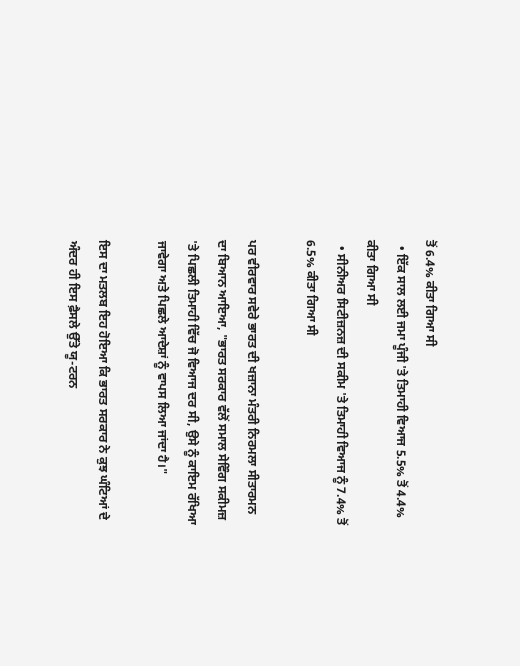ਤੋਂ 6.4% ਕੀਤਾ ਗਿਆ ਸੀ
  • ਇੱਕ ਸਾਲ ਲਈ ਜਮਾ ਪੂੰਜੀ 'ਤੇ ਤਿਮਾਹੀ ਵਿਆਜ 5.5% ਤੋਂ 4.4% ਕੀਤਾ ਗਿਆ ਸੀ
  • ਸੀਨੀਅਰ ਸਿਟੀਜ਼ਨਜ਼ ਦੀ ਸਕੀਮ 'ਤੇ ਤਿਮਾਹੀ ਵਿਆਜ ਨੂੰ 7.4% ਤੋਂ 6.5% ਕੀਤਾ ਗਿਆ ਸੀ

ਪਰ ਵੀਰਵਾਰ ਸਵੇਰੇ ਭਾਰਤ ਦੀ ਖਜ਼ਾਨਾ ਮੰਤਰੀ ਨਿਰਮਲਾ ਸੀਤਾਰਮਨ ਦਾ ਬਿਆਨ ਆਇਆ, "ਭਾਰਤ ਸਰਕਾਰ ਵੱਲੋਂ ਸਮਾਲ ਸੇਵਿੰਗ ਸਕੀਮਜ਼ 'ਤੇ ਪਿਛਲੀ ਤਿਮਾਹੀ ਵਿੱਚ ਜੋ ਵਿਆਜ ਦਰ ਸੀ, ਉਸੇ ਨੂੰ ਕਾਇਮ ਰੱਖਿਆ ਜਾਵੇਗਾ ਅਤੇ ਪਿਛਲੇ ਆਦੇਸ਼ਾਂ ਨੂੰ ਵਾਪਸ ਲਿਆ ਜਾਂਦਾ ਹੈ।"

ਇਸ ਦਾ ਮਤਲਬ ਇਹ ਹੋਇਆ ਕਿ ਭਾਰਤ ਸਰਕਾਰ ਨੇ ਕੁਝ ਘੰਟਿਆਂ ਦੇ ਅੰਦਰ ਹੀ ਇਸ ਫ਼ੈਸਲੇ ਉੱਤੇ ਯੂ-ਟਰਨ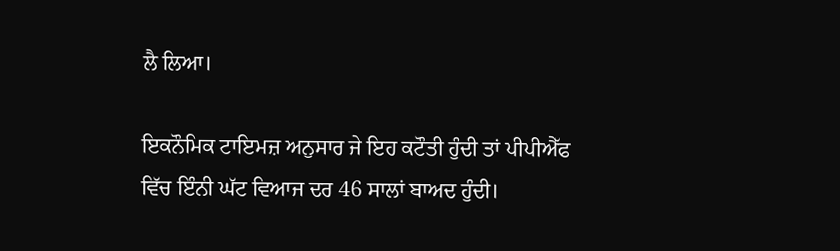ਲੈ ਲਿਆ।

ਇਕਨੌਮਿਕ ਟਾਇਮਜ਼ ਅਨੁਸਾਰ ਜੇ ਇਹ ਕਟੌਤੀ ਹੁੰਦੀ ਤਾਂ ਪੀਪੀਐੱਫ ਵਿੱਚ ਇੰਨੀ ਘੱਟ ਵਿਆਜ ਦਰ 46 ਸਾਲਾਂ ਬਾਅਦ ਹੁੰਦੀ।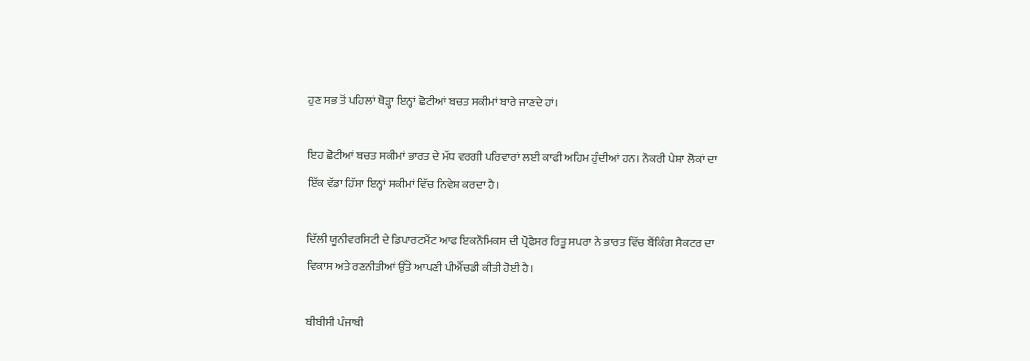ਹੁਣ ਸਭ ਤੋਂ ਪਹਿਲਾਂ ਥੋੜ੍ਹਾ ਇਨ੍ਹਾਂ ਛੋਟੀਆਂ ਬਚਤ ਸਕੀਮਾਂ ਬਾਰੇ ਜਾਣਦੇ ਹਾਂ।

ਇਹ ਛੋਟੀਆਂ ਬਚਤ ਸਕੀਮਾਂ ਭਾਰਤ ਦੇ ਮੱਧ ਵਰਗੀ ਪਰਿਵਾਰਾਂ ਲਈ ਕਾਫੀ ਅਹਿਮ ਹੁੰਦੀਆਂ ਹਨ। ਨੌਕਰੀ ਪੇਸ਼ਾ ਲੋਕਾਂ ਦਾ ਇੱਕ ਵੱਡਾ ਹਿੱਸਾ ਇਨ੍ਹਾਂ ਸਕੀਮਾਂ ਵਿੱਚ ਨਿਵੇਸ਼ ਕਰਦਾ ਹੈ।

ਦਿੱਲੀ ਯੂਨੀਵਰਸਿਟੀ ਦੇ ਡਿਪਾਰਟਮੈਂਟ ਆਫ ਇਕਨੌਮਿਕਸ ਦੀ ਪ੍ਰੋਫੈਸਰ ਰਿਤੂ ਸਪਰਾ ਨੇ ਭਾਰਤ ਵਿੱਚ ਬੈਂਕਿੰਗ ਸੈਕਟਰ ਦਾ ਵਿਕਾਸ ਅਤੇ ਰਣਨੀਤੀਆਂ ਉੱਤੇ ਆਪਣੀ ਪੀਐੱਚਡੀ ਕੀਤੀ ਹੋਈ ਹੈ।

ਬੀਬੀਸੀ ਪੰਜਾਬੀ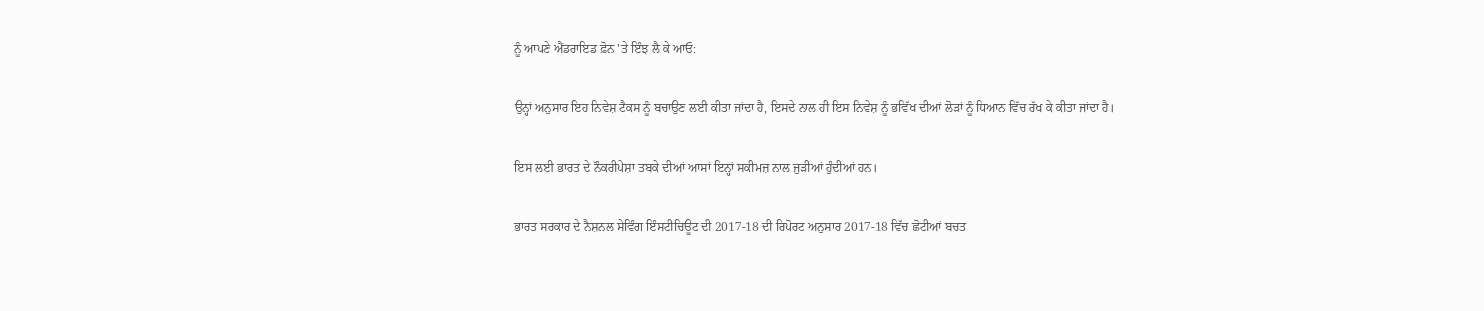ਨੂੰ ਆਪਣੇ ਐਂਡਰਾਇਡ ਫ਼ੋਨ 'ਤੇ ਇੰਝ ਲੈ ਕੇ ਆਓ:

ਉਨ੍ਹਾਂ ਅਨੁਸਾਰ ਇਹ ਨਿਵੇਸ਼ ਟੈਕਸ ਨੂੰ ਬਚਾਉਣ ਲਈ ਕੀਤਾ ਜਾਂਦਾ ਹੈ, ਇਸਦੇ ਨਾਲ ਹੀ ਇਸ ਨਿਵੇਸ਼ ਨੂੰ ਭਵਿੱਖ ਦੀਆਂ ਲੋੜਾਂ ਨੂੰ ਧਿਆਨ ਵਿੱਚ ਰੱਖ ਕੇ ਕੀਤਾ ਜਾਂਦਾ ਹੈ।

ਇਸ ਲਈ ਭਾਰਤ ਦੇ ਨੌਕਰੀਪੇਸ਼ਾ ਤਬਕੇ ਦੀਆਂ ਆਸਾਂ ਇਨ੍ਹਾਂ ਸਕੀਮਜ਼ ਨਾਲ ਜੁੜੀਆਂ ਹੁੰਦੀਆਂ ਹਨ।

ਭਾਰਤ ਸਰਕਾਰ ਦੇ ਨੈਸ਼ਨਲ ਸੇਵਿੰਗ ਇੰਸਟੀਚਿਊਟ ਦੀ 2017-18 ਦੀ ਰਿਪੋਰਟ ਅਨੁਸਾਰ 2017-18 ਵਿੱਚ ਛੋਟੀਆਂ ਬਚਤ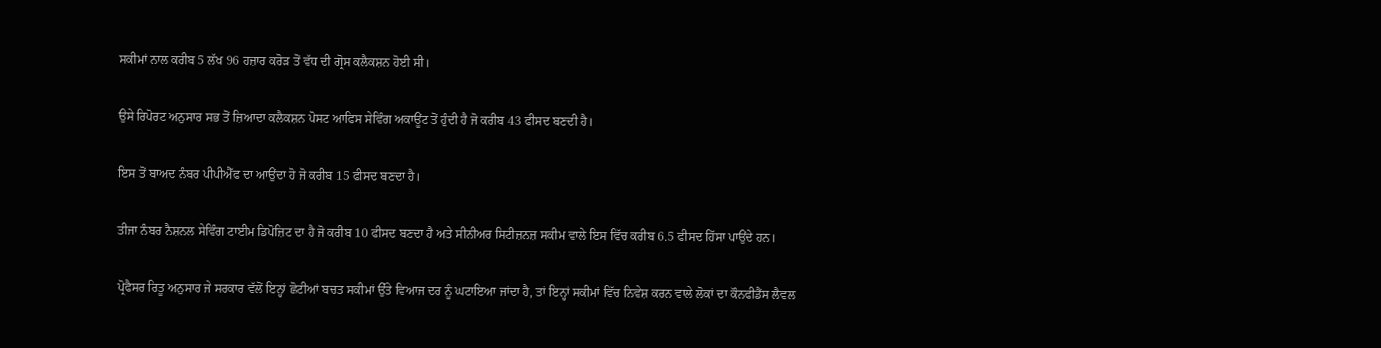ਸਕੀਮਾਂ ਨਾਲ ਕਰੀਬ 5 ਲੱਖ 96 ਹਜ਼ਾਰ ਕਰੋੜ ਤੋਂ ਵੱਧ ਦੀ ਗ੍ਰੋਸ ਕਲੈਕਸ਼ਨ ਹੋਈ ਸੀ।

ਉਸੇ ਰਿਪੋਰਟ ਅਨੁਸਾਰ ਸਭ ਤੋਂ ਜ਼ਿਆਦਾ ਕਲੈਕਸ਼ਨ ਪੋਸਟ ਆਫਿਸ ਸੇਵਿੰਗ ਅਕਾਊਂਟ ਤੋਂ ਹੁੰਦੀ ਹੈ ਜੋ ਕਰੀਬ 43 ਫੀਸਦ ਬਣਦੀ ਹੈ।

ਇਸ ਤੋਂ ਬਾਅਦ ਨੰਬਰ ਪੀਪੀਐੱਫ ਦਾ ਆਉਂਦਾ ਹੋ ਜੋ ਕਰੀਬ 15 ਫੀਸਦ ਬਣਦਾ ਹੈ।

ਤੀਜਾ ਨੰਬਰ ਨੈਸ਼ਨਲ ਸੇਵਿੰਗ ਟਾਈਮ ਡਿਪੋਜ਼ਿਟ ਦਾ ਹੈ ਜੋ ਕਰੀਬ 10 ਫੀਸਦ ਬਣਦਾ ਹੈ ਅਤੇ ਸੀਨੀਅਰ ਸਿਟੀਜ਼ਨਜ਼ ਸਕੀਮ ਵਾਲੇ ਇਸ ਵਿੱਚ ਕਰੀਬ 6.5 ਫੀਸਦ ਹਿੱਸਾ ਪਾਉਂਦੇ ਹਨ।

ਪ੍ਰੋਫੈਸਰ ਰਿਤੂ ਅਨੁਸਾਰ ਜੇ ਸਰਕਾਰ ਵੱਲੋਂ ਇਨ੍ਹਾਂ ਛੋਟੀਆਂ ਬਚਤ ਸਕੀਮਾਂ ਉੱਤੇ ਵਿਆਜ ਦਰ ਨੂੰ ਘਟਾਇਆ ਜਾਂਦਾ ਹੈ, ਤਾਂ ਇਨ੍ਹਾਂ ਸਕੀਮਾਂ ਵਿੱਚ ਨਿਵੇਸ਼ ਕਰਨ ਵਾਲੇ ਲੋਕਾਂ ਦਾ ਕੌਨਫੀਡੈਂਸ ਲੈਵਲ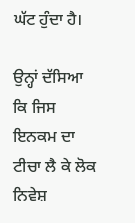ਘੱਟ ਹੁੰਦਾ ਹੈ।

ਉਨ੍ਹਾਂ ਦੱਸਿਆ ਕਿ ਜਿਸ ਇਨਕਮ ਦਾ ਟੀਚਾ ਲੈ ਕੇ ਲੋਕ ਨਿਵੇਸ਼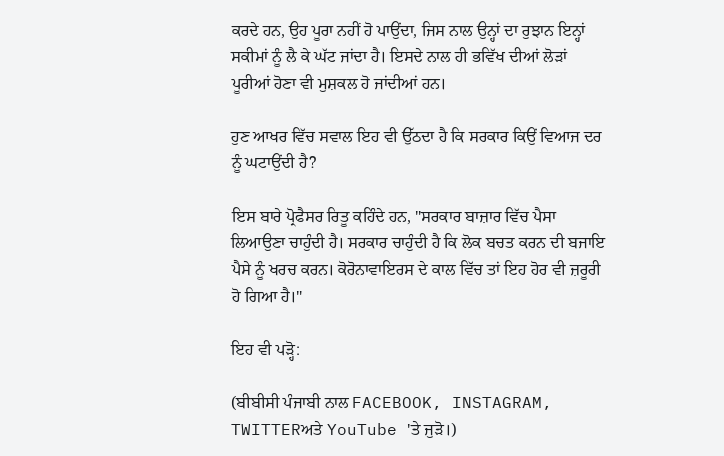ਕਰਦੇ ਹਨ, ਉਹ ਪੂਰਾ ਨਹੀਂ ਹੋ ਪਾਉਂਦਾ, ਜਿਸ ਨਾਲ ਉਨ੍ਹਾਂ ਦਾ ਰੁਝਾਨ ਇਨ੍ਹਾਂ ਸਕੀਮਾਂ ਨੂੰ ਲੈ ਕੇ ਘੱਟ ਜਾਂਦਾ ਹੈ। ਇਸਦੇ ਨਾਲ ਹੀ ਭਵਿੱਖ ਦੀਆਂ ਲੋੜਾਂ ਪੂਰੀਆਂ ਹੋਣਾ ਵੀ ਮੁਸ਼ਕਲ ਹੋ ਜਾਂਦੀਆਂ ਹਨ।

ਹੁਣ ਆਖਰ ਵਿੱਚ ਸਵਾਲ ਇਹ ਵੀ ਉੱਠਦਾ ਹੈ ਕਿ ਸਰਕਾਰ ਕਿਉਂ ਵਿਆਜ ਦਰ ਨੂੰ ਘਟਾਉਂਦੀ ਹੈ?

ਇਸ ਬਾਰੇ ਪ੍ਰੋਫੈਸਰ ਰਿਤੂ ਕਹਿੰਦੇ ਹਨ, "ਸਰਕਾਰ ਬਾਜ਼ਾਰ ਵਿੱਚ ਪੈਸਾ ਲਿਆਉਣਾ ਚਾਹੁੰਦੀ ਹੈ। ਸਰਕਾਰ ਚਾਹੁੰਦੀ ਹੈ ਕਿ ਲੋਕ ਬਚਤ ਕਰਨ ਦੀ ਬਜਾਇ ਪੈਸੇ ਨੂੰ ਖਰਚ ਕਰਨ। ਕੋਰੋਨਾਵਾਇਰਸ ਦੇ ਕਾਲ ਵਿੱਚ ਤਾਂ ਇਹ ਹੋਰ ਵੀ ਜ਼ਰੂਰੀ ਹੋ ਗਿਆ ਹੈ।"

ਇਹ ਵੀ ਪੜ੍ਹੋ:

(ਬੀਬੀਸੀ ਪੰਜਾਬੀ ਨਾਲ FACEBOOK, INSTAGRAM, TWITTERਅਤੇ YouTube 'ਤੇ ਜੁੜੋ।)